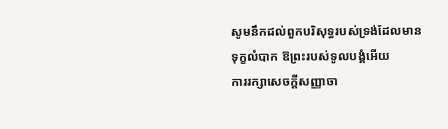សូមនឹកដល់ពួកបរិសុទ្ធរបស់ទ្រង់ដែលមានទុក្ខលំបាក ឱព្រះរបស់ទូលបង្គំអើយ
ការរក្សាសេចក្តីសញ្ញាចា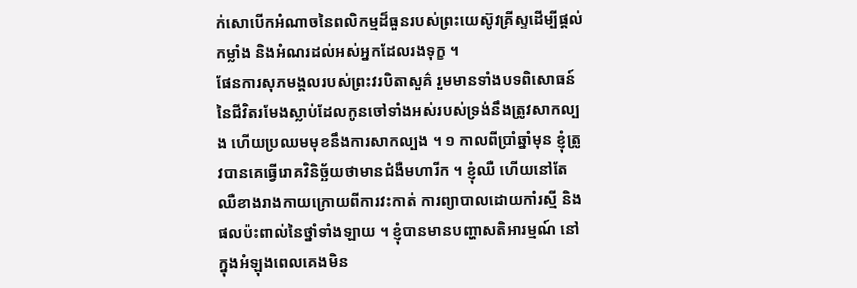ក់សោបើកអំណាចនៃពលិកម្មដ៏ធួនរបស់ព្រះយេស៊ូវគ្រីស្ទដើម្បីផ្តល់កម្លាំង និងអំណរដល់អស់អ្នកដែលរងទុក្ខ ។
ផែនការសុភមង្គលរបស់ព្រះវរបិតាសួគ៌ រួមមានទាំងបទពិសោធន៍នៃជីវិតរមែងស្លាប់ដែលកូនចៅទាំងអស់របស់ទ្រង់នឹងត្រូវសាកល្បង ហើយប្រឈមមុខនឹងការសាកល្បង ។ ១ កាលពីប្រាំឆ្នាំមុន ខ្ញុំត្រូវបានគេធ្វើរោគវិនិច្ឆ័យថាមានជំងឺមហារីក ។ ខ្ញុំឈឺ ហើយនៅតែឈឺខាងរាងកាយក្រោយពីការវះកាត់ ការព្យាបាលដោយកាំរស្មី និងផលប៉ះពាល់នៃថ្នាំទាំងឡាយ ។ ខ្ញុំបានមានបញ្ហាសតិអារម្មណ៍ នៅក្នុងអំឡុងពេលគេងមិន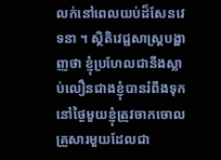លក់នៅពេលយប់ដ៏សែនវេទនា ។ ស្ថិតិវេជ្ជសាស្ត្របង្ហាញថា ខ្ញុំប្រហែលជានឹងស្លាប់លឿនជាងខ្ញុំបានរំពឹងទុក នៅថ្ងៃមួយខ្ញុំត្រូវចាកចោលគ្រួសារមួយដែលជា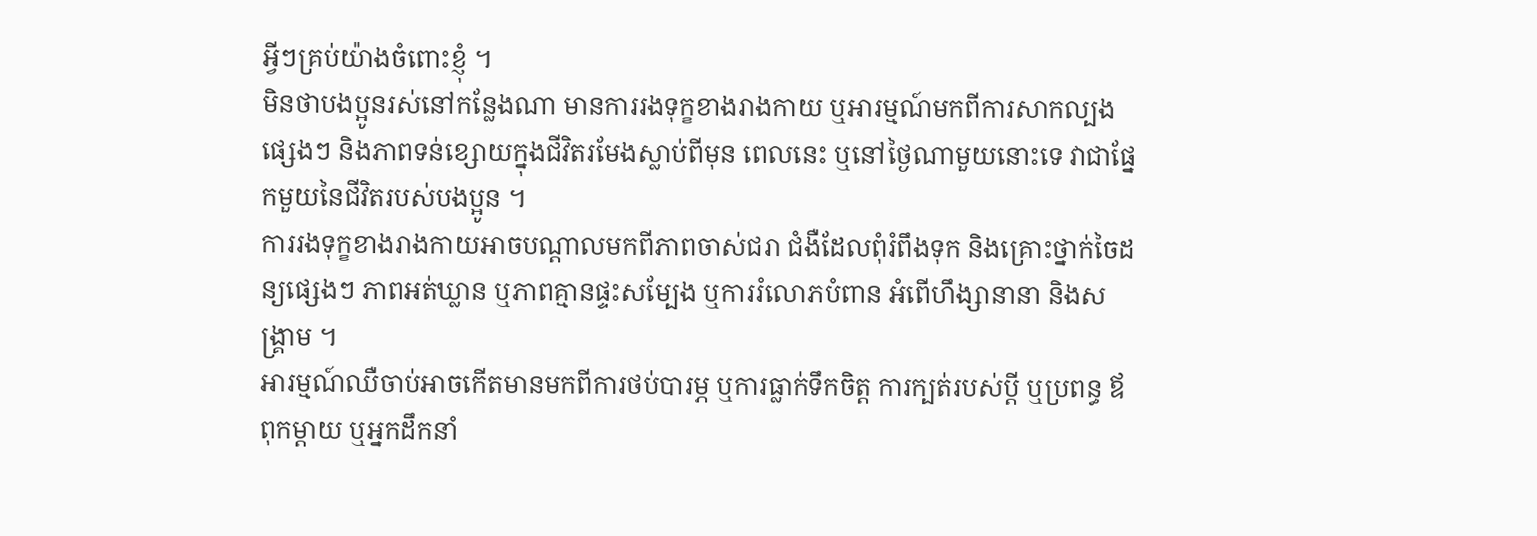អ្វីៗគ្រប់យ៉ាងចំពោះខ្ញុំ ។
មិនថាបងប្អូនរស់នៅកន្លែងណា មានការរងទុក្ខខាងរាងកាយ ឬអារម្មណ៍មកពីការសាកល្បងផ្សេងៗ និងភាពទន់ខ្សោយក្នុងជីវិតរមែងស្លាប់ពីមុន ពេលនេះ ឬនៅថ្ងៃណាមួយនោះទេ វាជាផ្នែកមួយនៃជីវិតរបស់បងប្អូន ។
ការរងទុក្ខខាងរាងកាយអាចបណ្តាលមកពីភាពចាស់ជរា ជំងឺដែលពុំរំពឹងទុក និងគ្រោះថ្នាក់ចៃដន្យផ្សេងៗ ភាពអត់ឃ្លាន ឬភាពគ្មានផ្ទះសម្បែង ឬការរំលោភបំពាន អំពើហឹង្សានានា និងសង្គ្រាម ។
អារម្មណ៍ឈឺចាប់អាចកើតមានមកពីការថប់បារម្ភ ឬការធ្លាក់ទឹកចិត្ត ការក្បត់របស់ប្តី ឬប្រពន្ធ ឪពុកម្តាយ ឬអ្នកដឹកនាំ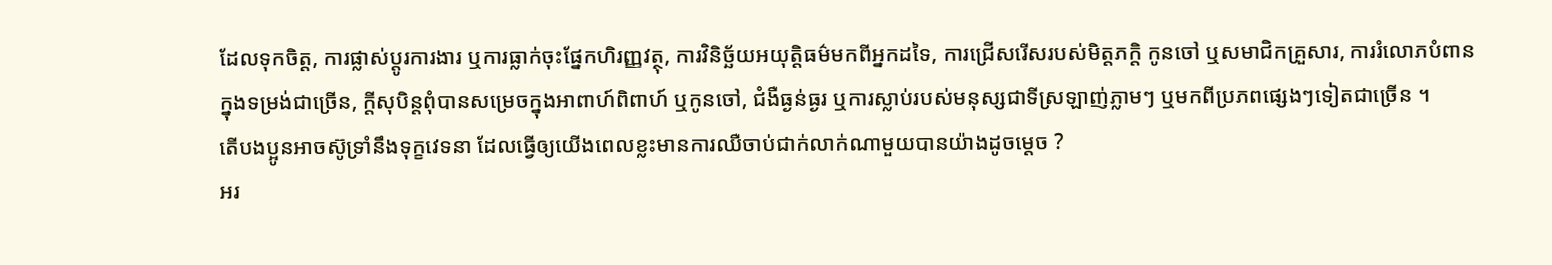ដែលទុកចិត្ត, ការផ្លាស់ប្តូរការងារ ឬការធ្លាក់ចុះផ្នែកហិរញ្ញវត្ថុ, ការវិនិច្ឆ័យអយុត្តិធម៌មកពីអ្នកដទៃ, ការជ្រើសរើសរបស់មិត្តភក្តិ កូនចៅ ឬសមាជិកគ្រួសារ, ការរំលោភបំពានក្នុងទម្រង់ជាច្រើន, ក្តីសុបិន្តពុំបានសម្រេចក្នុងអាពាហ៍ពិពាហ៍ ឬកូនចៅ, ជំងឺធ្ងន់ធ្ងរ ឬការស្លាប់របស់មនុស្សជាទីស្រឡាញ់ភ្លាមៗ ឬមកពីប្រភពផ្សេងៗទៀតជាច្រើន ។
តើបងប្អូនអាចស៊ូទ្រាំនឹងទុក្ខវេទនា ដែលធ្វើឲ្យយើងពេលខ្លះមានការឈឺចាប់ជាក់លាក់ណាមួយបានយ៉ាងដូចម្តេច ?
អរ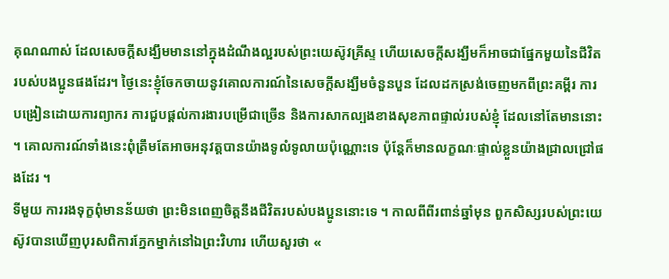គុណណាស់ ដែលសេចក្តីសង្ឃឹមមាននៅក្នុងដំណឹងល្អរបស់ព្រះយេស៊ូវគ្រីស្ទ ហើយសេចក្តីសង្ឃឹមក៏អាចជាផ្នែកមួយនៃជីវិតរបស់បងប្អូនផងដែរ។ ថ្ងៃនេះខ្ញុំចែកចាយនូវគោលការណ៍នៃសេចក្តីសង្ឃឹមចំនួនបួន ដែលដកស្រង់ចេញមកពីព្រះគម្ពីរ ការបង្រៀនដោយការព្យាករ ការជួបផ្ដល់ការងារបម្រើជាច្រើន និងការសាកល្បងខាងសុខភាពផ្ទាល់របស់ខ្ញុំ ដែលនៅតែមាននោះ ។ គោលការណ៍ទាំងនេះពុំត្រឹមតែអាចអនុវត្តបានយ៉ាងទូលំទូលាយប៉ុណ្ណោះទេ ប៉ុន្តែក៏មានលក្ខណៈផ្ទាល់ខ្លួនយ៉ាងជ្រាលជ្រៅផងដែរ ។
ទីមួយ ការរងទុក្ខពុំមានន័យថា ព្រះមិនពេញចិត្តនឹងជីវិតរបស់បងប្អូននោះទេ ។ កាលពីពីរពាន់ឆ្នាំមុន ពួកសិស្សរបស់ព្រះយេស៊ូវបានឃើញបុរសពិការភ្នែកម្នាក់នៅឯព្រះវិហារ ហើយសួរថា «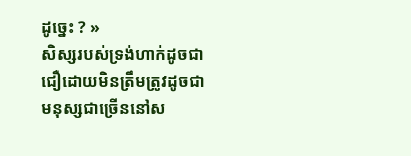ដូច្នេះ ? »
សិស្សរបស់ទ្រង់ហាក់ដូចជាជឿដោយមិនត្រឹមត្រូវដូចជាមនុស្សជាច្រើននៅស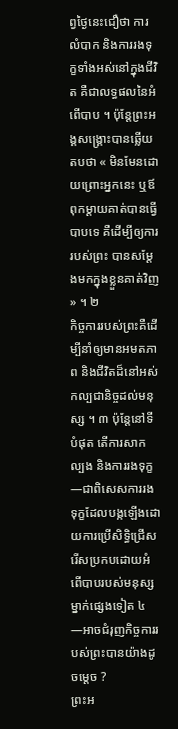ព្វថ្ងៃនេះជឿថា ការលំបាក និងការរងទុក្ខទាំងអស់នៅក្នុងជីវិត គឺជាលទ្ធផលនៃអំពើបាប ។ ប៉ុន្តែព្រះអង្គសង្គ្រោះបានឆ្លើយតបថា « មិនមែនដោយព្រោះអ្នកនេះ ឬឪពុកម្តាយគាត់បានធ្វើបាបទេ គឺដើម្បីឲ្យការរបស់ព្រះ បានសម្តែងមកក្នុងខ្លួនគាត់វិញ » ។ ២
កិច្ចការរបស់ព្រះគឺដើម្បីនាំឲ្យមានអមតភាព និងជីវិតដ៏នៅអស់កល្បជានិច្ចដល់មនុស្ស ។ ៣ ប៉ុន្តែនៅទីបំផុត តើការសាកល្បង និងការរងទុក្ខ—ជាពិសេសការរងទុក្ខដែលបង្កឡើងដោយការប្រើសិទ្ធិជ្រើសរើសប្រកបដោយអំពើបាបរបស់មនុស្សម្នាក់ផ្សេងទៀត ៤ —អាចជំរុញកិច្ចការរបស់ព្រះបានយ៉ាងដូចម្តេច ?
ព្រះអ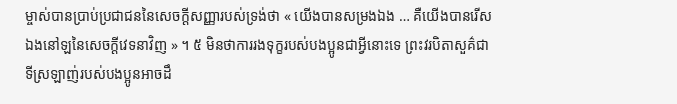ម្ចាស់បានប្រាប់ប្រជាជននៃសេចក្តីសញ្ញារបស់ទ្រង់ថា « យើងបានសម្រងឯង … គឺយើងបានរើសឯងនៅឡនៃសេចក្តីវេទនាវិញ » ។ ៥ មិនថាការរងទុក្ខរបស់បងប្អូនជាអ្វីនោះទេ ព្រះវរបិតាសួគ៌ជាទីស្រឡាញ់របស់បងប្អូនអាចដឹ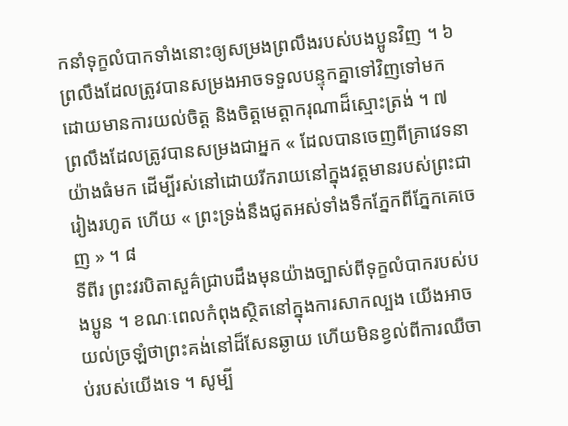កនាំទុក្ខលំបាកទាំងនោះឲ្យសម្រងព្រលឹងរបស់បងប្អូនវិញ ។ ៦ ព្រលឹងដែលត្រូវបានសម្រងអាចទទួលបន្ទុកគ្នាទៅវិញទៅមកដោយមានការយល់ចិត្ត និងចិត្តមេត្តាករុណាដ៏ស្មោះត្រង់ ។ ៧ ព្រលឹងដែលត្រូវបានសម្រងជាអ្នក « ដែលបានចេញពីគ្រាវេទនាយ៉ាងធំមក ដើម្បីរស់នៅដោយរីករាយនៅក្នុងវត្តមានរបស់ព្រះជារៀងរហូត ហើយ « ព្រះទ្រង់នឹងជូតអស់ទាំងទឹកភ្នែកពីភ្នែកគេចេញ » ។ ៨
ទីពីរ ព្រះវរបិតាសួគ៌ជ្រាបដឹងមុនយ៉ាងច្បាស់ពីទុក្ខលំបាករបស់បងប្អូន ។ ខណៈពេលកំពុងស្ថិតនៅក្នុងការសាកល្បង យើងអាចយល់ច្រឡំថាព្រះគង់នៅដ៏សែនឆ្ងាយ ហើយមិនខ្វល់ពីការឈឺចាប់របស់យើងទេ ។ សូម្បី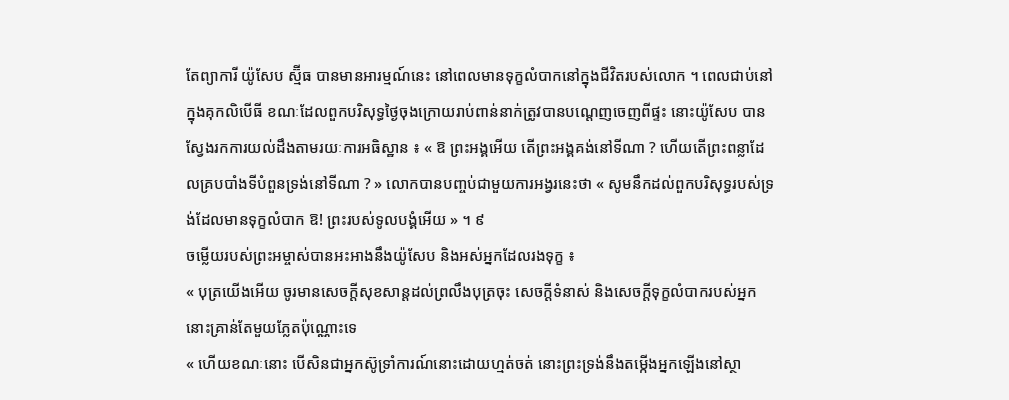តែព្យាការី យ៉ូសែប ស្ម៊ីធ បានមានអារម្មណ៍នេះ នៅពេលមានទុក្ខលំបាកនៅក្នុងជីវិតរបស់លោក ។ ពេលជាប់នៅក្នុងគុកលិបើធី ខណៈដែលពួកបរិសុទ្ធថ្ងៃចុងក្រោយរាប់ពាន់នាក់ត្រូវបានបណ្តេញចេញពីផ្ទះ នោះយ៉ូសែប បានស្វែងរកការយល់ដឹងតាមរយៈការអធិស្ឋាន ៖ « ឱ ព្រះអង្គអើយ តើព្រះអង្គគង់នៅទីណា ? ហើយតើព្រះពន្លាដែលគ្របបាំងទីបំពួនទ្រង់នៅទីណា ? » លោកបានបញ្ចប់ជាមួយការអង្វរនេះថា « សូមនឹកដល់ពួកបរិសុទ្ធរបស់ទ្រង់ដែលមានទុក្ខលំបាក ឱ! ព្រះរបស់ទូលបង្គំអើយ » ។ ៩
ចម្លើយរបស់ព្រះអម្ចាស់បានអះអាងនឹងយ៉ូសែប និងអស់អ្នកដែលរងទុក្ខ ៖
« បុត្រយើងអើយ ចូរមានសេចក្ដីសុខសាន្តដល់ព្រលឹងបុត្រចុះ សេចក្ដីទំនាស់ និងសេចក្ដីទុក្ខលំបាករបស់អ្នក នោះគ្រាន់តែមួយភ្លែតប៉ុណ្ណោះទេ
« ហើយខណៈនោះ បើសិនជាអ្នកស៊ូទ្រាំការណ៍នោះដោយហ្មត់ចត់ នោះព្រះទ្រង់នឹងតម្កើងអ្នកឡើងនៅស្ថា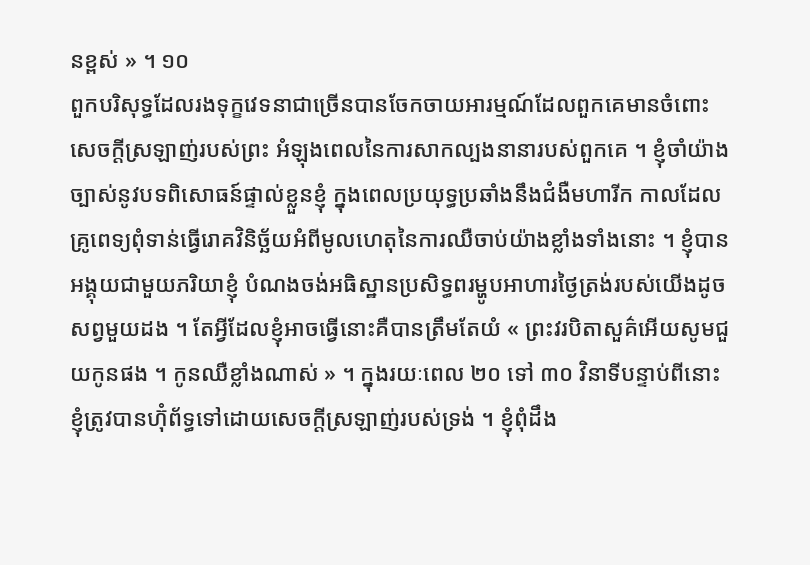នខ្ពស់ » ។ ១០
ពួកបរិសុទ្ធដែលរងទុក្ខវេទនាជាច្រើនបានចែកចាយអារម្មណ៍ដែលពួកគេមានចំពោះសេចក្តីស្រឡាញ់របស់ព្រះ អំឡុងពេលនៃការសាកល្បងនានារបស់ពួកគេ ។ ខ្ញុំចាំយ៉ាងច្បាស់នូវបទពិសោធន៍ផ្ទាល់ខ្លួនខ្ញុំ ក្នុងពេលប្រយុទ្ធប្រឆាំងនឹងជំងឺមហារីក កាលដែលគ្រូពេទ្យពុំទាន់ធ្វើរោគវិនិច្ឆ័យអំពីមូលហេតុនៃការឈឺចាប់យ៉ាងខ្លាំងទាំងនោះ ។ ខ្ញុំបានអង្គុយជាមួយភរិយាខ្ញុំ បំណងចង់អធិស្ឋានប្រសិទ្ធពរម្ហូបអាហារថ្ងៃត្រង់របស់យើងដូចសព្វមួយដង ។ តែអ្វីដែលខ្ញុំអាចធ្វើនោះគឺបានត្រឹមតែយំ « ព្រះវរបិតាសួគ៌អើយសូមជួយកូនផង ។ កូនឈឺខ្លាំងណាស់ » ។ ក្នុងរយៈពេល ២០ ទៅ ៣០ វិនាទីបន្ទាប់ពីនោះ ខ្ញុំត្រូវបានហ៊ុំព័ទ្ធទៅដោយសេចក្តីស្រឡាញ់របស់ទ្រង់ ។ ខ្ញុំពុំដឹង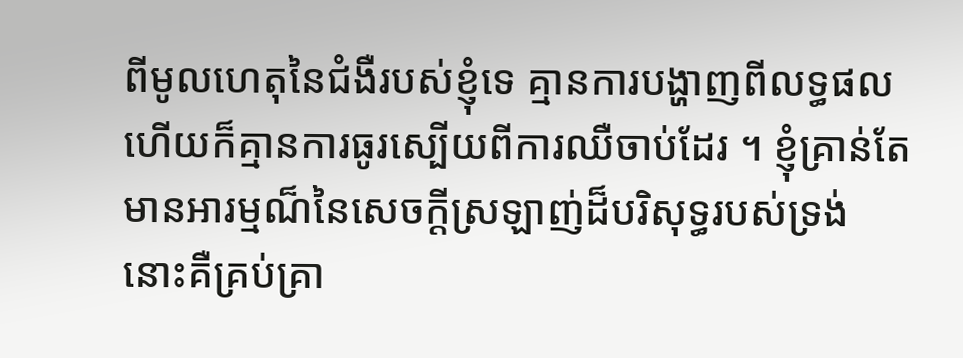ពីមូលហេតុនៃជំងឺរបស់ខ្ញុំទេ គ្មានការបង្ហាញពីលទ្ធផល ហើយក៏គ្មានការធូរស្បើយពីការឈឺចាប់ដែរ ។ ខ្ញុំគ្រាន់តែមានអារម្មណ៏នៃសេចក្តីស្រឡាញ់ដ៏បរិសុទ្ធរបស់ទ្រង់ នោះគឺគ្រប់គ្រា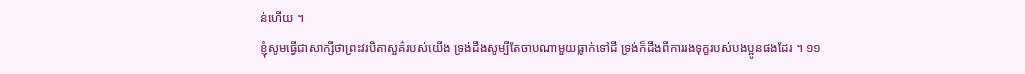ន់ហើយ ។
ខ្ញុំសូមធ្វើជាសាក្សីថាព្រះវរបិតាសួគ៌របស់យើង ទ្រង់ដឹងសូម្បីតែចាបណាមួយធ្លាក់ទៅដី ទ្រង់ក៏ដឹងពីការរងទុក្ខរបស់បងប្អូនផងដែរ ។ ១១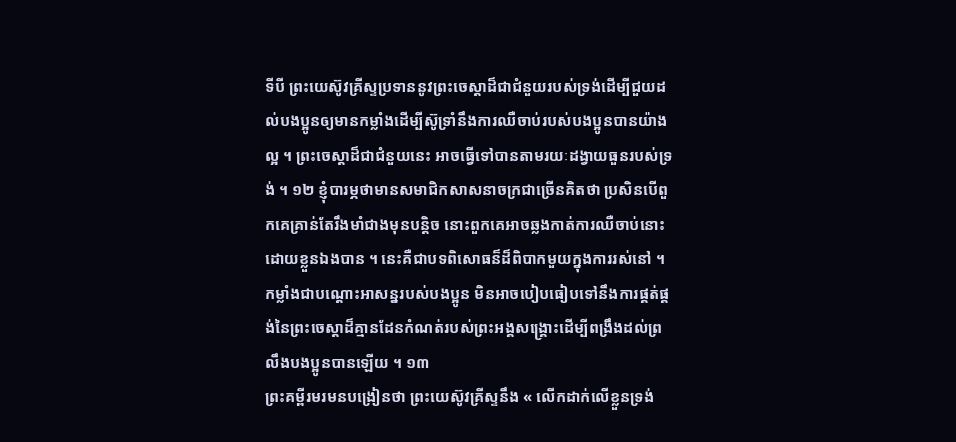ទីបី ព្រះយេស៊ូវគ្រីស្ទប្រទាននូវព្រះចេស្ដាដ៏ជាជំនួយរបស់ទ្រង់ដើម្បីជួយដល់បងប្អូនឲ្យមានកម្លាំងដើម្បីស៊ូទ្រាំនឹងការឈឺចាប់របស់បងប្អូនបានយ៉ាងល្អ ។ ព្រះចេស្ដាដ៏ជាជំនួយនេះ អាចធ្វើទៅបានតាមរយៈដង្វាយធួនរបស់ទ្រង់ ។ ១២ ខ្ញុំបារម្ភថាមានសមាជិកសាសនាចក្រជាច្រើនគិតថា ប្រសិនបើពួកគេគ្រាន់តែរឹងមាំជាងមុនបន្តិច នោះពួកគេអាចឆ្លងកាត់ការឈឺចាប់នោះដោយខ្លួនឯងបាន ។ នេះគឺជាបទពិសោធន៏ដ៏ពិបាកមួយក្នុងការរស់នៅ ។ កម្លាំងជាបណ្តោះអាសន្នរបស់បងប្អូន មិនអាចបៀបធៀបទៅនឹងការផ្គត់ផ្គង់នៃព្រះចេស្ដាដ៏គ្មានដែនកំណត់របស់ព្រះអង្គសង្គ្រោះដើម្បីពង្រឹងដល់ព្រលឹងបងប្អូនបានឡើយ ។ ១៣
ព្រះគម្ពីរមរមនបង្រៀនថា ព្រះយេស៊ូវគ្រីស្ទនឹង « លើកដាក់លើខ្លួនទ្រង់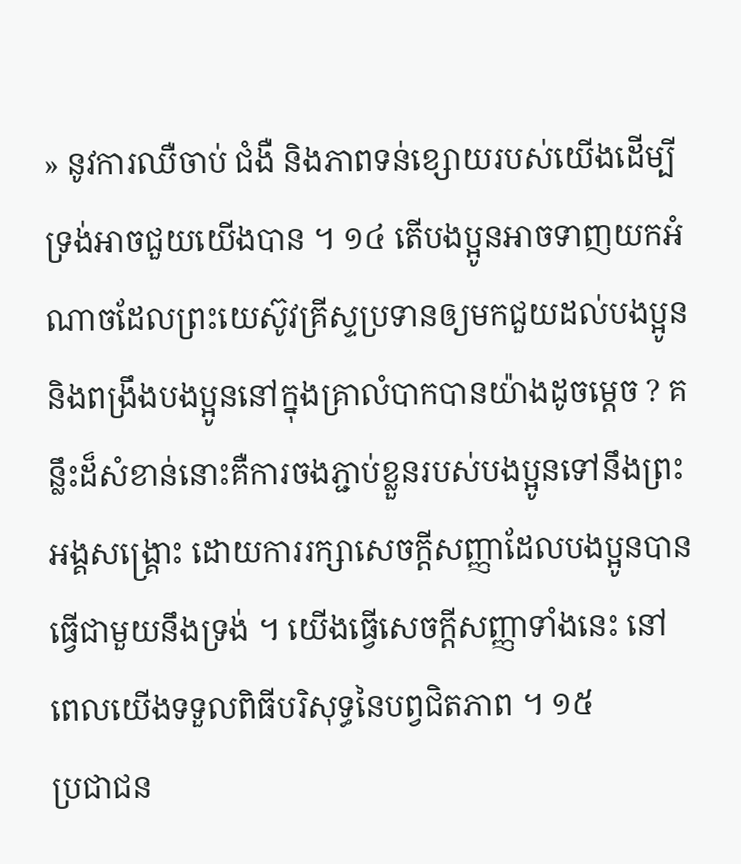» នូវការឈឺចាប់ ជំងឺ និងភាពទន់ខ្សោយរបស់យើងដើម្បីទ្រង់អាចជួយយើងបាន ។ ១៤ តើបងប្អូនអាចទាញយកអំណាចដែលព្រះយេស៊ូវគ្រីស្ទប្រទានឲ្យមកជួយដល់បងប្អូន និងពង្រឹងបងប្អូននៅក្នុងគ្រាលំបាកបានយ៉ាងដូចម្តេច ? គន្លឹះដ៏សំខាន់នោះគឺការចងភ្ជាប់ខ្លួនរបស់បងប្អូនទៅនឹងព្រះអង្គសង្គ្រោះ ដោយការរក្សាសេចក្តីសញ្ញាដែលបងប្អូនបានធ្វើជាមួយនឹងទ្រង់ ។ យើងធ្វើសេចក្ដីសញ្ញាទាំងនេះ នៅពេលយើងទទួលពិធីបរិសុទ្ធនៃបព្វជិតភាព ។ ១៥
ប្រជាជន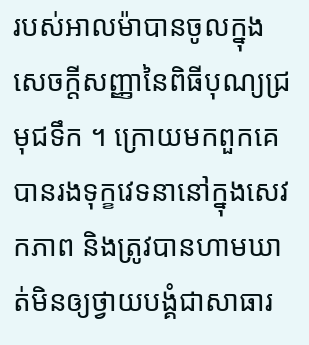របស់អាលម៉ាបានចូលក្នុងសេចក្តីសញ្ញានៃពិធីបុណ្យជ្រមុជទឹក ។ ក្រោយមកពួកគេបានរងទុក្ខវេទនានៅក្នុងសេវកភាព និងត្រូវបានហាមឃាត់មិនឲ្យថ្វាយបង្គំជាសាធារ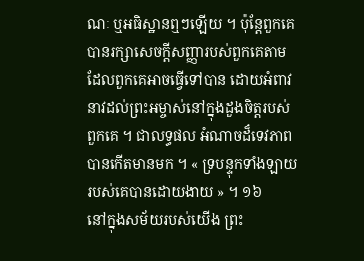ណៈ ឬអធិស្ឋានឮៗឡើយ ។ ប៉ុន្តែពួកគេបានរក្សាសេចក្តីសញ្ញារបស់ពួកគេតាមដែលពួកគេអាចធ្វើទៅបាន ដោយអំពាវនាវដល់ព្រះអម្ចាស់នៅក្នុងដួងចិត្តរបស់ពួកគេ ។ ជាលទ្ធផល អំណាចដ៏ទេវភាពបានកើតមានមក ។ « ទ្របន្ទុកទាំងឡាយរបស់គេបានដោយងាយ » ។ ១៦
នៅក្នុងសម័យរបស់យើង ព្រះ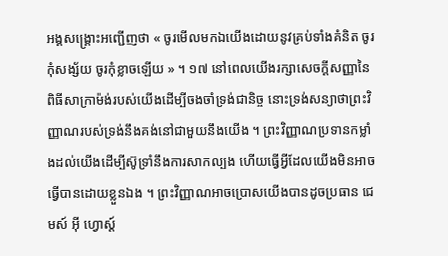អង្គសង្រ្គោះអញ្ជើញថា « ចូរមើលមកឯយើងដោយនូវគ្រប់ទាំងគំនិត ចូរកុំសង្ស័យ ចូរកុំខ្លាចឡើយ » ។ ១៧ នៅពេលយើងរក្សាសេចក្តីសញ្ញានៃពិធីសាក្រាម៉ង់របស់យើងដើម្បីចងចាំទ្រង់ជានិច្ច នោះទ្រង់សន្យាថាព្រះវិញ្ញាណរបស់ទ្រង់នឹងគង់នៅជាមួយនឹងយើង ។ ព្រះវិញ្ញាណប្រទានកម្លាំងដល់យើងដើម្បីស៊ូទ្រាំនឹងការសាកល្បង ហើយធ្វើអ្វីដែលយើងមិនអាចធ្វើបានដោយខ្លួនឯង ។ ព្រះវិញ្ញាណអាចប្រោសយើងបានដូចប្រធាន ជេមស៍ អ៊ី ហ្វោស្ដ៍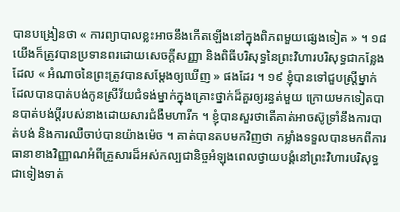បានបង្រៀនថា « ការព្យាបាលខ្លះអាចនឹងកើតឡើងនៅក្នុងពិភពមួយផ្សេងទៀត » ។ ១៨
យើងក៏ត្រូវបានប្រទានពរដោយសេចក្តីសញ្ញា និងពិធីបរិសុទ្ធនៃព្រះវិហារបរិសុទ្ធជាកន្លែងដែល « អំណាចនៃព្រះត្រូវបានសម្ដែងឲ្យឃើញ » ផងដែរ ។ ១៩ ខ្ញុំបានទៅជួបស្ត្រីម្នាក់ដែលបានបាត់បង់កូនស្រីវ័យជំទង់ម្នាក់ក្នុងគ្រោះថ្នាក់ដ៏គួរឲ្យរន្ធត់មួយ ក្រោយមកទៀតបានបាត់បង់ប្តីរបស់នាងដោយសារជំងឺមហារីក ។ ខ្ញុំបានសួរថាតើគាត់អាចស៊ូទ្រាំនឹងការបាត់បង់ និងការឈឺចាប់បានយ៉ាងម៉េច ។ គាត់បានតបមកវិញថា កម្លាំងទទួលបានមកពីការធានាខាងវិញ្ញាណអំពីគ្រួសារដ៏អស់កល្បជានិច្ចអំឡុងពេលថ្វាយបង្គំនៅព្រះវិហារបរិសុទ្ធជាទៀងទាត់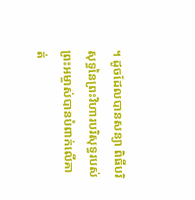។ ដូចដែលបានសន្យា ពិធីបរិសុទ្ធនៃព្រះវិហារបរិសុទ្ធរបស់ព្រះអម្ចាស់បានបំពាក់លើគាត់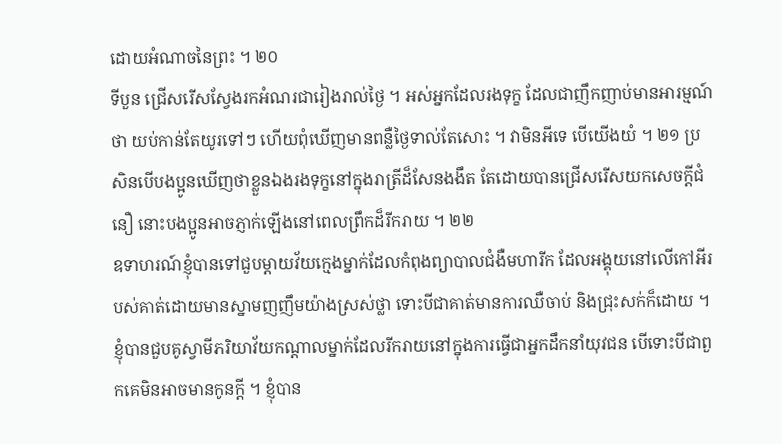ដោយអំណាចនៃព្រះ ។ ២០
ទីបួន ជ្រើសរើសស្វែងរកអំណរជារៀងរាល់ថ្ងៃ ។ អស់អ្នកដែលរងទុក្ខ ដែលជាញឹកញាប់មានអារម្មណ៍ថា យប់កាន់តែយូរទៅៗ ហើយពុំឃើញមានពន្លឺថ្ងៃទាល់តែសោះ ។ វាមិនអីទេ បើយើងយំ ។ ២១ ប្រសិនបើបងប្អូនឃើញថាខ្លួនឯងរងទុក្ខនៅក្នុងរាត្រីដ៏សែនងងឹត តែដោយបានជ្រើសរើសយកសេចក្ដីជំនឿ នោះបងប្អូនអាចភ្ញាក់ឡើងនៅពេលព្រឹកដ៏រីករាយ ។ ២២
ឧទាហរណ៍ខ្ញុំបានទៅជួបម្តាយវ័យក្មេងម្នាក់ដែលកំពុងព្យាបាលជំងឺមហារីក ដែលអង្គុយនៅលើកៅអីរបស់គាត់ដោយមានស្នាមញញឹមយ៉ាងស្រស់ថ្លា ទោះបីជាគាត់មានការឈឺចាប់ និងជ្រុះសក់ក៏ដោយ ។ ខ្ញុំបានជួបគូស្វាមីភរិយាវ័យកណ្តាលម្នាក់ដែលរីករាយនៅក្នុងការធ្វើជាអ្នកដឹកនាំយុវជន បើទោះបីជាពួកគេមិនអាចមានកូនក្ដី ។ ខ្ញុំបាន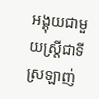អង្គុយជាមួយស្ត្រីជាទីស្រឡាញ់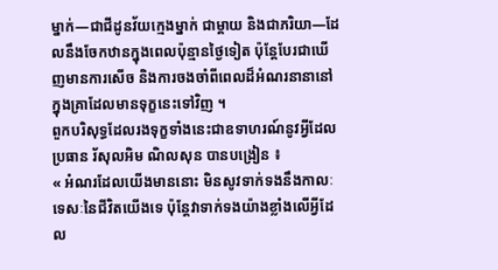ម្នាក់—ជាជីដូនវ័យក្មេងម្នាក់ ជាម្តាយ និងជាភរិយា—ដែលនឹងចែកឋានក្នុងពេលប៉ុន្មានថ្ងៃទៀត ប៉ុន្តែបែរជាឃើញមានការសើច និងការចងចាំពីពេលដ៏អំណរនានានៅក្នុងគ្រាដែលមានទុក្ខនេះទៅវិញ ។
ពួកបរិសុទ្ធដែលរងទុក្ខទាំងនេះជាឧទាហរណ៍នូវអ្វីដែលប្រធាន រ័សុលអិម ណិលសុន បានបង្រៀន ៖
« អំណរដែលយើងមាននោះ មិនសូវទាក់ទងនឹងកាលៈទេសៈនៃជីវិតយើងទេ ប៉ុន្តែវាទាក់ទងយ៉ាងខ្លាំងលើអ្វីដែល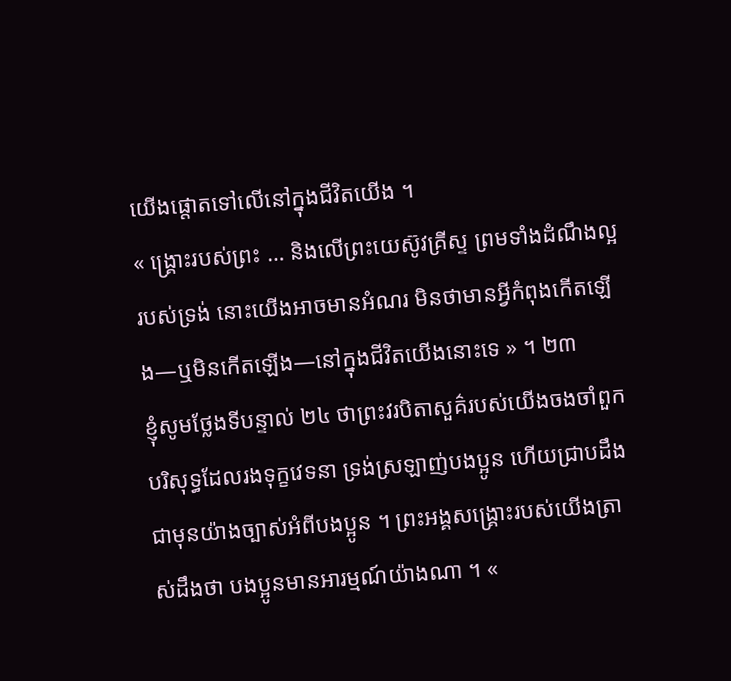យើងផ្តោតទៅលើនៅក្នុងជីវិតយើង ។
« ង្គ្រោះរបស់ព្រះ … និងលើព្រះយេស៊ូវគ្រីស្ទ ព្រមទាំងដំណឹងល្អរបស់ទ្រង់ នោះយើងអាចមានអំណរ មិនថាមានអ្វីកំពុងកើតឡើង—ឬមិនកើតឡើង—នៅក្នុងជីវិតយើងនោះទេ » ។ ២៣
ខ្ញុំសូមថ្លែងទីបន្ទាល់ ២៤ ថាព្រះវរបិតាសួគ៌របស់យើងចងចាំពួកបរិសុទ្ធដែលរងទុក្ខវេទនា ទ្រង់ស្រឡាញ់បងប្អូន ហើយជ្រាបដឹងជាមុនយ៉ាងច្បាស់អំពីបងប្អូន ។ ព្រះអង្គសង្គ្រោះរបស់យើងត្រាស់ដឹងថា បងប្អូនមានអារម្មណ៍យ៉ាងណា ។ «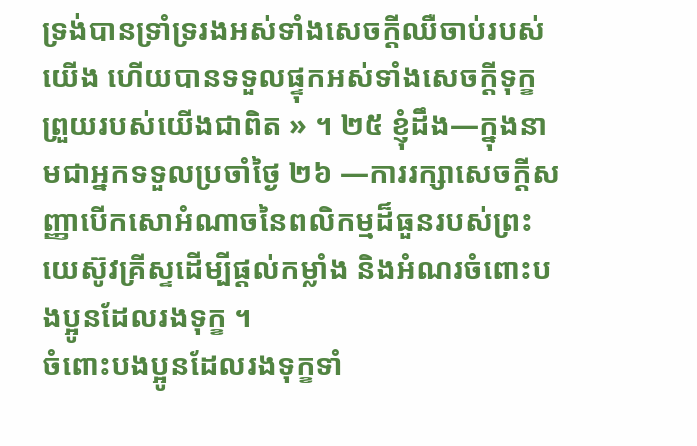ទ្រង់បានទ្រាំទ្ររងអស់ទាំងសេចក្ដីឈឺចាប់របស់យើង ហើយបានទទួលផ្ទុកអស់ទាំងសេចក្ដីទុក្ខព្រួយរបស់យើងជាពិត » ។ ២៥ ខ្ញុំដឹង—ក្នុងនាមជាអ្នកទទួលប្រចាំថ្ងៃ ២៦ —ការរក្សាសេចក្តីសញ្ញាបើកសោអំណាចនៃពលិកម្មដ៏ធួនរបស់ព្រះយេស៊ូវគ្រីស្ទដើម្បីផ្តល់កម្លាំង និងអំណរចំពោះបងប្អូនដែលរងទុក្ខ ។
ចំពោះបងប្អូនដែលរងទុក្ខទាំ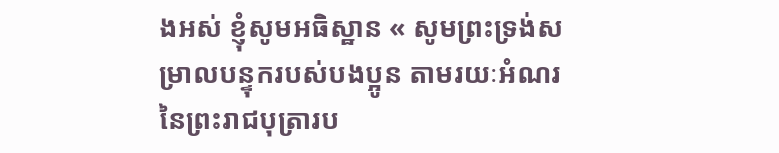ងអស់ ខ្ញុំសូមអធិស្ឋាន « សូមព្រះទ្រង់សម្រាលបន្ទុករបស់បងប្អូន តាមរយៈអំណរនៃព្រះរាជបុត្រារប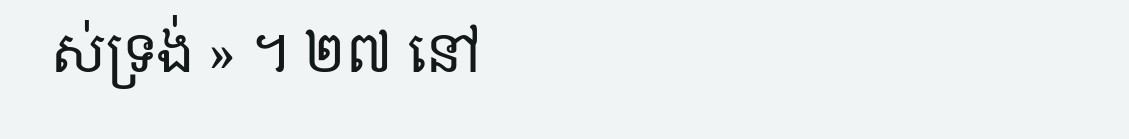ស់ទ្រង់ » ។ ២៧ នៅ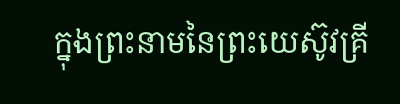ក្នុងព្រះនាមនៃព្រះយេស៊ូវគ្រី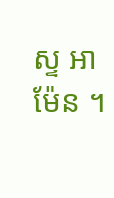ស្ទ អាម៉ែន ។